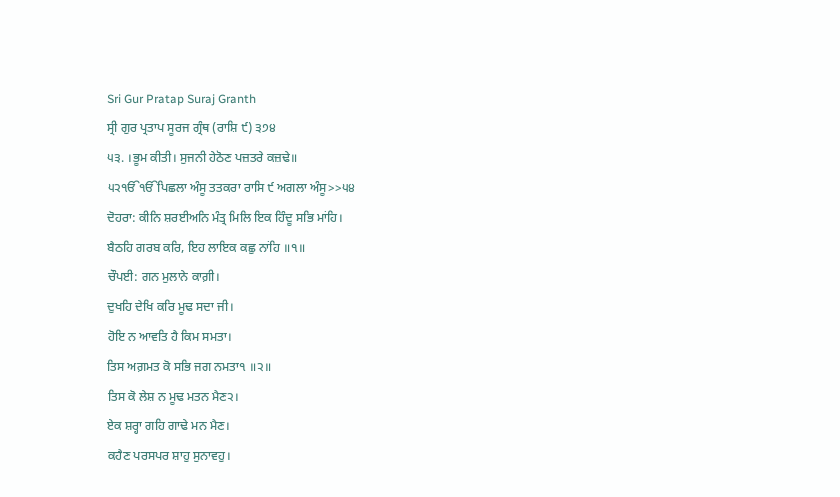Sri Gur Pratap Suraj Granth
ਸ੍ਰੀ ਗੁਰ ਪ੍ਰਤਾਪ ਸੂਰਜ ਗ੍ਰੰਥ (ਰਾਸ਼ਿ ੯) ੩੭੪
੫੩. ।ਭੂਮ ਕੀਤੀ। ਸੁਜਨੀ ਹੇਠੋਣ ਪਜ਼ਤਰੇ ਕਜ਼ਢੇ॥
੫੨ੴੴਪਿਛਲਾ ਅੰਸੂ ਤਤਕਰਾ ਰਾਸਿ ੯ ਅਗਲਾ ਅੰਸੂ>>੫੪
ਦੋਹਰਾ: ਕੀਨਿ ਸ਼ਰਈਅਨਿ ਮੰਤ੍ਰ ਮਿਲਿ ਇਕ ਹਿੰਦੂ ਸਭਿ ਮਾਂਹਿ।
ਬੈਠਹਿ ਗਰਬ ਕਰਿ, ਇਹ ਲਾਇਕ ਕਛੁ ਨਾਂਹਿ ॥੧॥
ਚੌਪਈ: ਗਨ ਮੁਲਾਨੇ ਕਾਗ਼ੀ।
ਦੁਖਹਿ ਦੇਖਿ ਕਰਿ ਮੂਢ ਸਦਾ ਜੀ।
ਹੋਇ ਨ ਆਵਤਿ ਹੈ ਕਿਮ ਸਮਤਾ।
ਤਿਸ ਅਗ਼ਮਤ ਕੋ ਸਭਿ ਜਗ ਨਮਤਾ੧ ॥੨॥
ਤਿਸ ਕੋ ਲੇਸ਼ ਨ ਮੂਢ ਮਤਨ ਮੈਣ੨।
ਏਕ ਸ਼ਰ੍ਹਾ ਗਹਿ ਗਾਢੇ ਮਨ ਮੈਣ।
ਕਹੈਣ ਪਰਸਪਰ ਸ਼ਾਹੁ ਸੁਨਾਵਹੁ।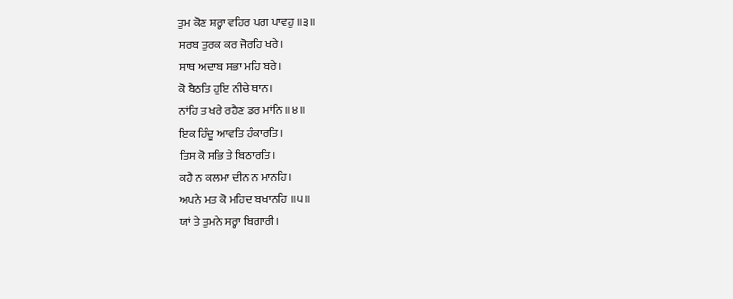ਤੁਮ ਕੋਣ ਸ਼ਰ੍ਹਾ ਵਹਿਰ ਪਗ ਪਾਵਹੁ ॥੩॥
ਸਰਬ ਤੁਰਕ ਕਰ ਜੋਰਹਿ ਖਰੇ।
ਸਾਥ ਅਦਾਬ ਸਭਾ ਮਹਿ ਬਰੇ।
ਕੋ ਬੈਠਤਿ ਹੁਇ ਨੀਚੇ ਥਾਨ।
ਨਾਂਹਿ ਤ ਖਰੇ ਰਹੈਣ ਡਰ ਮਾਂਨਿ ॥੪॥
ਇਕ ਹਿੰਦੂ ਆਵਤਿ ਹੰਕਾਰਤਿ।
ਤਿਸ ਕੋ ਸਭਿ ਤੇ ਬਿਠਾਰਤਿ।
ਕਹੈ ਨ ਕਲਮਾ ਦੀਨ ਨ ਮਾਨਹਿ।
ਅਪਨੇ ਮਤ ਕੋ ਮਹਿਦ ਬਖਾਨਹਿ ॥੫॥
ਯਾਂ ਤੇ ਤੁਮਨੇ ਸਰ੍ਹਾ ਬਿਗਾਰੀ।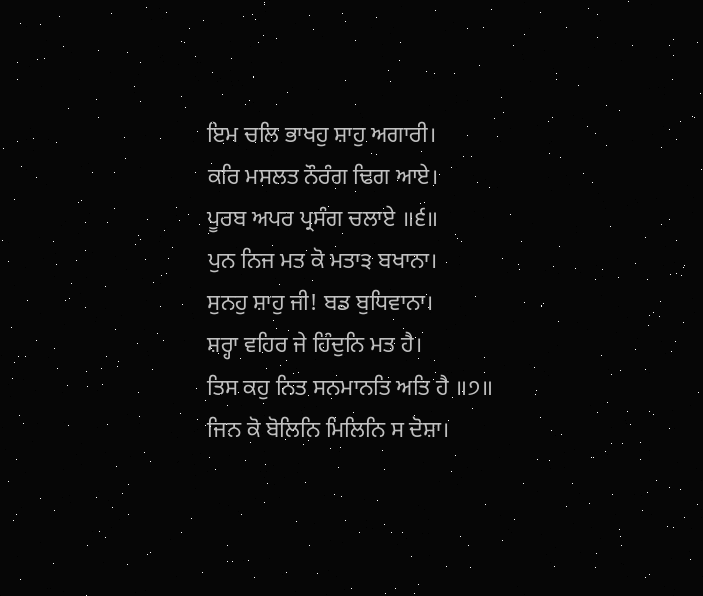ਇਮ ਚਲਿ ਭਾਖਹੁ ਸ਼ਾਹੁ ਅਗਾਰੀ।
ਕਰਿ ਮਸਲਤ ਨੌਰੰਗ ਢਿਗ ਆਏ।
ਪੂਰਬ ਅਪਰ ਪ੍ਰਸੰਗ ਚਲਾਏ ॥੬॥
ਪੁਨ ਨਿਜ ਮਤ ਕੋ ਮਤਾ੩ ਬਖਾਨਾ।
ਸੁਨਹੁ ਸ਼ਾਹੁ ਜੀ! ਬਡ ਬੁਧਿਵਾਨਾ।
ਸ਼ਰ੍ਹਾ ਵਹਿਰ ਜੇ ਹਿੰਦੁਨਿ ਮਤ ਹੈ।
ਤਿਸ ਕਹੁ ਨਿਤ ਸਨਮਾਨਤਿ ਅਤਿ ਹੈ ॥੭॥
ਜਿਨ ਕੋ ਬੋਲਿਨਿ ਮਿਲਿਨਿ ਸ ਦੋਸ਼ਾ।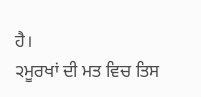ਹੈ।
੨ਮੂਰਖਾਂ ਦੀ ਮਤ ਵਿਚ ਤਿਸ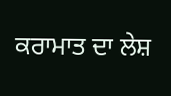ਕਰਾਮਾਤ ਦਾ ਲੇਸ਼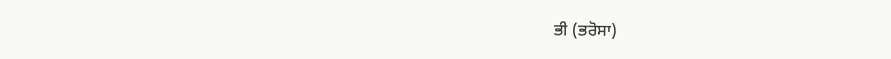ਭੀ (ਭਰੋਸਾ)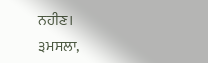ਨਹੀਣ।
੩ਮਸਲਾ,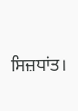ਸਿਜ਼ਧਾਂਤ।